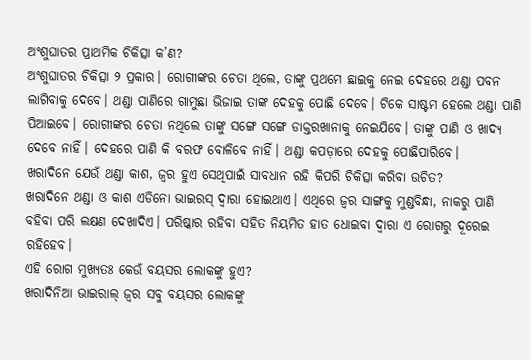ଅଂଶୁଘାତର ପ୍ରାଥମିକ ଚିକିତ୍ସା କ’ଣ?
ଅଂଶୁଘାତର ଚିକିତ୍ସା ୨ ପ୍ରକାର। ରୋଗୀଙ୍କର ଚେତା ଥିଲେ, ତାଙ୍କୁ ପ୍ରଥମେ ଛାଇକୁ ନେଇ ଦେହରେ ଥଣ୍ଡା ପବନ ଲାଗିବାକୁ ଦେବେ। ଥଣ୍ଡା ପାଣିରେ ଗାମୁଛା ଭିଜାଇ ତାଙ୍କ ଦେହକୁ ପୋଛି ଦେବେ। ଟିକେ ସାଷ୍ଟମ ହେଲେ ଥଣ୍ଡା ପାଣି ପିଆଇବେ। ରୋଗୀଙ୍କର ଚେତା ନଥିଲେ ତାଙ୍କୁ ସଙ୍ଗେ ସଙ୍ଗେ ଡାକ୍ତରଖାନାକୁ ନେଇଯିବେ। ତାଙ୍କୁ ପାଣି ଓ ଖାଦ୍ୟ ଦେବେ ନାହିଁ। ଦେହରେ ପାଣି କି ବରଫ ବୋଳିବେ ନାହିଁ। ଥଣ୍ଡା କପଡ଼ାରେ ଦେହକୁ ପୋଛିପାରିବେ।
ଖରାଦିନେ ଯେଉଁ ଥଣ୍ଡା କାଶ, ଜ୍ବର ହୁଏ ସେଥିପାଇଁ ସାବଧାନ ରହି କିପରି ଚିକିତ୍ସା କରିବା ଉଚିତ?
ଖରାଦିନେ ଥଣ୍ଡା ଓ କାଶ ଏଡିନୋ ଭାଇରସ୍ ଦ୍ବାରା ହୋଇଥାଏ। ଏଥିରେ ଜ୍ବର ସାଙ୍ଗକୁ ମୁଣ୍ଡବିନ୍ଧା, ନାକରୁ ପାଣି ବହିବା ପରି ଲକ୍ଷଣ ଦେଖାଦିଏ। ପରିଷ୍କାର ରହିବା ସହିତ ନିୟମିତ ହାତ ଧୋଇବା ଦ୍ବାରା ଏ ରୋଗରୁ ଦୂରେଇ ରହିହେବ।
ଏହି ରୋଗ ମୁଖ୍ୟତଃ କେଉଁ ବୟସର ଲୋକଙ୍କୁ ହୁଏ?
ଖରାଦିନିଆ ଭାଇରାଲ୍ ଜ୍ବର ସବୁ ବୟସର ଲୋକଙ୍କୁ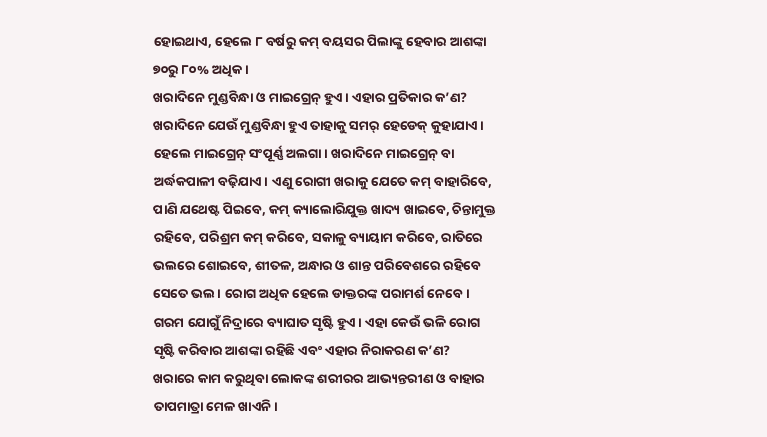ହୋଇଥାଏ, ହେଲେ ୮ ବର୍ଷରୁ କମ୍ ବୟସର ପିଲାଙ୍କୁ ହେବାର ଆଶଙ୍କା ୭୦ରୁ ୮୦% ଅଧିକ।
ଖରାଦିନେ ମୁଣ୍ଡବିନ୍ଧା ଓ ମାଇଗ୍ରେନ୍ ହୁଏ। ଏହାର ପ୍ରତିକାର କ’ଣ?
ଖରାଦିନେ ଯେଉଁ ମୁଣ୍ଡବିନ୍ଧା ହୁଏ ତାହାକୁ ସମର୍ ହେଡେକ୍ କୁହାଯାଏ। ହେଲେ ମାଇଗ୍ରେନ୍ ସଂପୂର୍ଣ୍ଣ ଅଲଗା। ଖରାଦିନେ ମାଇଗ୍ରେନ୍ ବା ଅର୍ଦ୍ଧକପାଳୀ ବଢ଼ିଯାଏ। ଏଣୁ ରୋଗୀ ଖରାକୁ ଯେତେ କମ୍ ବାହାରିବେ, ପାଣି ଯଥେଷ୍ଟ ପିଇବେ, କମ୍ କ୍ୟାଲୋରିଯୁକ୍ତ ଖାଦ୍ୟ ଖାଇବେ, ଚିନ୍ତାମୁକ୍ତ ରହିବେ, ପରିଶ୍ରମ କମ୍ କରିବେ, ସକାଳୁ ବ୍ୟାୟାମ କରିବେ, ରାତିରେ ଭଲରେ ଶୋଇବେ, ଶୀତଳ, ଅନ୍ଧାର ଓ ଶାନ୍ତ ପରିବେଶରେ ରହିବେ ସେତେ ଭଲ। ରୋଗ ଅଧିକ ହେଲେ ଡାକ୍ତରଙ୍କ ପରାମର୍ଶ ନେବେ।
ଗରମ ଯୋଗୁଁ ନିଦ୍ରାରେ ବ୍ୟାଘାତ ସୃଷ୍ଟି ହୁଏ। ଏହା କେଉଁ ଭଳି ରୋଗ ସୃଷ୍ଟି କରିବାର ଆଶଙ୍କା ରହିଛି ଏବଂ ଏହାର ନିରାକରଣ କ’ଣ?
ଖରାରେ କାମ କରୁଥିବା ଲୋକଙ୍କ ଶରୀରର ଆଭ୍ୟନ୍ତରୀଣ ଓ ବାହାର ତାପମାତ୍ରା ମେଳ ଖାଏନି।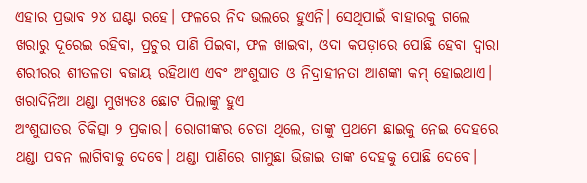ଏହାର ପ୍ରଭାବ ୨୪ ଘଣ୍ଟା ରହେ। ଫଳରେ ନିଦ ଭଲରେ ହୁଏନି। ସେଥିପାଇଁ ବାହାରକୁ ଗଲେ ଖରାରୁ ଦୂରେଇ ରହିବା, ପ୍ରଚୁର ପାଣି ପିଇବା, ଫଳ ଖାଇବା, ଓଦା କପଡ଼ାରେ ପୋଛି ହେବା ଦ୍ବାରା ଶରୀରର ଶୀତଳତା ବଜାୟ ରହିଥାଏ ଏବଂ ଅଂଶୁଘାତ ଓ ନିଦ୍ରାହୀନତା ଆଶଙ୍କା କମ୍ ହୋଇଥାଏ।
ଖରାଦିନିଆ ଥଣ୍ଡା ମୁଖ୍ୟତଃ ଛୋଟ ପିଲାଙ୍କୁ ହୁଏ
ଅଂଶୁଘାତର ଚିକିତ୍ସା ୨ ପ୍ରକାର। ରୋଗୀଙ୍କର ଚେତା ଥିଲେ, ତାଙ୍କୁ ପ୍ରଥମେ ଛାଇକୁ ନେଇ ଦେହରେ ଥଣ୍ଡା ପବନ ଲାଗିବାକୁ ଦେବେ। ଥଣ୍ଡା ପାଣିରେ ଗାମୁଛା ଭିଜାଇ ତାଙ୍କ ଦେହକୁ ପୋଛି ଦେବେ।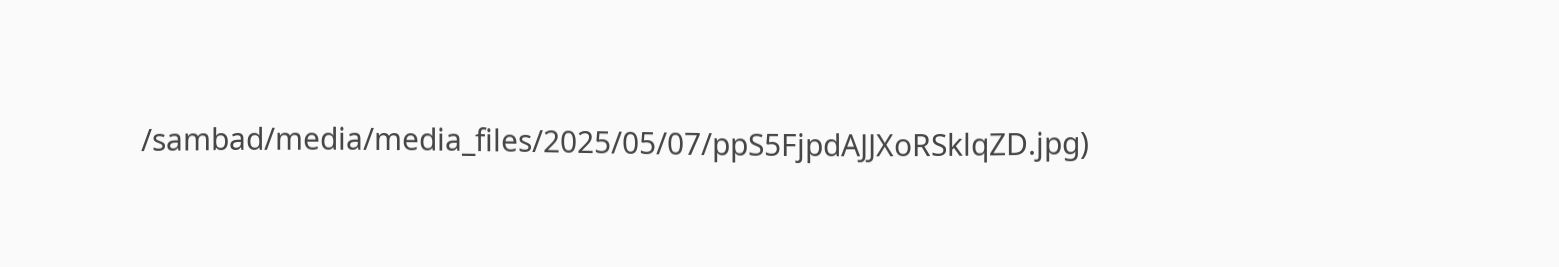/sambad/media/media_files/2025/05/07/ppS5FjpdAJJXoRSklqZD.jpg)